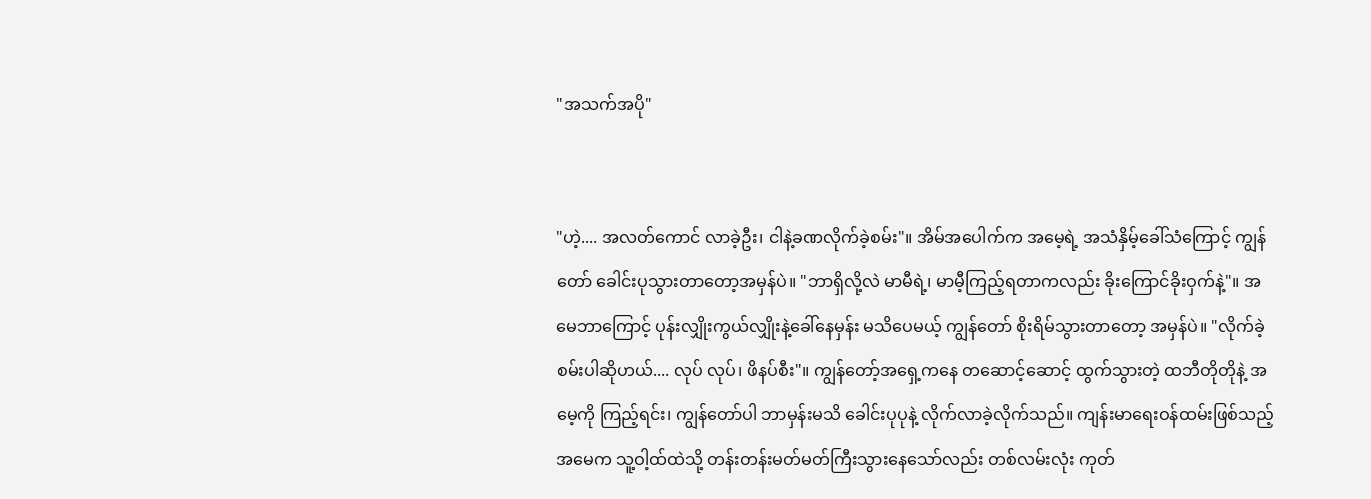"အသက်အပို"


"ဟဲ့.... အလတ်ကောင် လာခဲ့ဦး၊ ငါနဲ့ခဏလိုက်ခဲ့စမ်း"။ အိမ်အပေါက်က အမေ့ရဲ့ အသံနှိမ့်ခေါ်သံကြောင့် ကျွန်တော် ခေါင်းပုသွားတာတော့အမှန်ပဲ။ "ဘာရှိလို့လဲ မာမီရဲ့၊ မာမီ့ကြည့်ရတာကလည်း ခိုးကြောင်ခိုးဝှက်နဲ့"။ အမေဘာကြောင့် ပုန်းလျှိုးကွယ်လျှိုးနဲ့ခေါ်နေမှန်း မသိပေမယ့် ကျွန်တော် စိုးရိမ်သွားတာတော့ အမှန်ပဲ။ "လိုက်ခဲ့စမ်းပါဆိုဟယ်.... လုပ် လုပ်၊ ဖိနပ်စီး"။ ကျွန်တော့်အရှေ့ကနေ တဆောင့်ဆောင့် ထွက်သွားတဲ့ ထဘီတိုတိုနဲ့ အမေ့ကို ကြည့်ရင်း၊ ကျွန်တော်ပါ ဘာမှန်းမသိ ခေါင်းပုပုနဲ့ လိုက်လာခဲ့လိုက်သည်။ ကျန်းမာရေးဝန်ထမ်းဖြစ်သည့် အမေက သူ့ဝါ့ထ်ထဲသို့ တန်းတန်းမတ်မတ်ကြီးသွားနေသော်လည်း တစ်လမ်းလုံး ကုတ်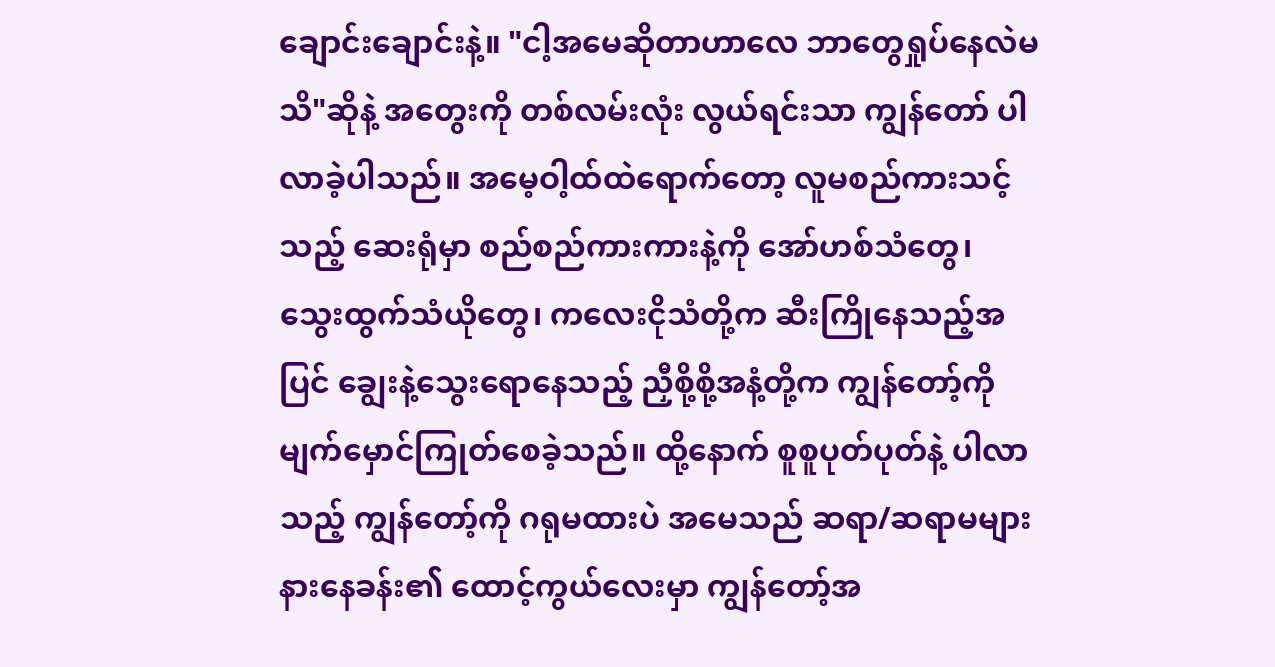ချောင်းချောင်းနဲ့။ "ငါ့အမေဆိုတာဟာလေ ဘာတွေရှုပ်နေလဲမသိ"ဆိုနဲ့ အတွေးကို တစ်လမ်းလုံး လွယ်ရင်းသာ ကျွန်တော် ပါလာခဲ့ပါသည်။ အမေ့ဝါ့ထ်ထဲရောက်တော့ လူမစည်ကားသင့်သည့် ဆေးရုံမှာ စည်စည်ကားကားနဲ့ကို အော်ဟစ်သံတွေ၊ သွေးထွက်သံယိုတွေ၊ ကလေးငိုသံတို့က ဆီးကြိုနေသည့်အပြင် ချွေးနဲ့သွေးရောနေသည့် ညှီစို့စို့အနံ့တို့က ကျွန်တော့်ကို မျက်မှောင်ကြုတ်စေခဲ့သည်။ ထို့နောက် စူစူပုတ်ပုတ်နဲ့ ပါလာသည့် ကျွန်တော့်ကို ဂရုမထားပဲ အမေသည် ဆရာ/ဆရာမများ နားနေခန်း၏ ထောင့်ကွယ်လေးမှာ ကျွန်တော့်အ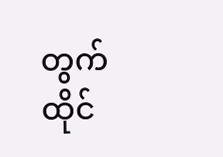တွက် ထိုင်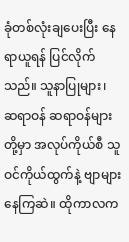ခုံတစ်လုံးချပေးပြီး နေရာယူရန် ပြင်လိုက်သည်။ သူနာပြုများ၊ ဆရာဝန် ဆရာဝန်များတို့မှာ အလုပ်ကိုယ်စီ သူဝင်ကိုယ်ထွက်နဲ့ ဗျာများနေကြဆဲ။ ထိုကာလက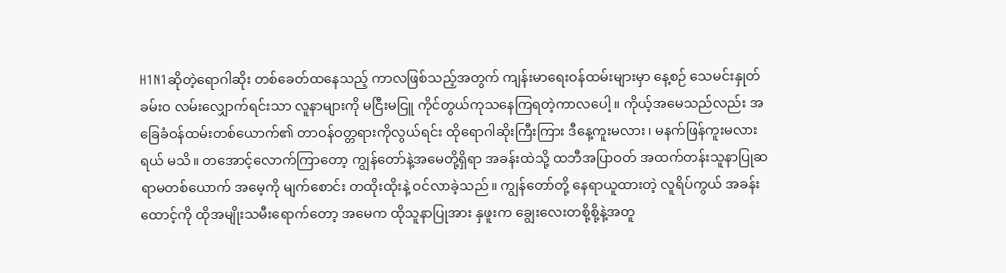H1N1ဆိုတဲ့ရောဂါဆိုး တစ်ခေတ်ထနေသည့် ကာလဖြစ်သည့်အတွက် ကျန်းမာရေးဝန်ထမ်းများမှာ နေ့စဉ် သေမင်းနှုတ်ခမ်းဝ လမ်းလျှောက်ရင်းသာ လူနာများကို မငြီးမငြူ ကိုင်တွယ်ကုသနေကြရတဲ့ကာလပေါ့။ ကိုယ့်အမေသည်လည်း အခြေခံဝန်ထမ်းတစ်ယောက်၏ တာဝန်ဝတ္တရားကိုလွယ်ရင်း ထိုရောဂါဆိုးကြီးကြား ဒီနေ့ကူးမလား၊ မနက်ဖြန်ကူးမလားရယ် မသိ။ တအောင့်လောက်ကြာတော့ ကျွန်တော်နဲ့အမေတို့ရှိရာ အခန်းထဲသို့ ထဘီအပြာဝတ် အထက်တန်းသူနာပြုဆရာမတစ်ယောက် အမေ့ကို မျက်စောင်း တထိုးထိုးနဲ့ ဝင်လာခဲ့သည်။ ကျွန်တော်တို့ နေရာယူထားတဲ့ လူရိပ်ကွယ် အခန်းထောင့်ကို ထိုအမျိုးသမီးရောက်တော့ အမေက ထိုသူနာပြုအား နှဖူးက ချွေးလေးတစို့စို့နဲ့အတူ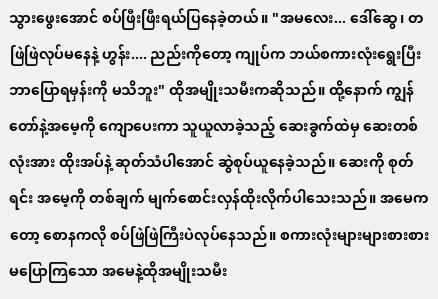သွားဖွေးအောင် စပ်ဖြီးဖြီးရယ်ပြနေခဲ့တယ်။ "အမလေး... ဒေါ်ဆွေ၊ တဖြဲဖြဲလုပ်မနေနဲ့ ဟွန်း.... ညည်းကိုတော့ ကျုပ်က ဘယ်စကားလုံးရွေးပြီး ဘာပြောရမှန်းကို မသိဘူး" ထိုအမျိုးသမီးကဆိုသည်။ ထို့နောက် ကျွန်တော်နဲ့အမေ့ကို ကျောပေးကာ သူယူလာခဲ့သည့် ဆေးခွက်ထဲမှ ဆေးတစ်လုံးအား ထိုးအပ်နဲ့ ဆုတ်သံပါအောင် ဆွဲစုပ်ယူနေခဲ့သည်။ ဆေးကို စုတ်ရင်း အမေ့ကို တစ်ချက် မျက်စောင်းလှန်ထိုးလိုက်ပါသေးသည်။ အမေကတော့ စောနကလို စပ်ဖြဲဖြဲကြီးပဲလုပ်နေသည်။ စကားလုံးများများစားစား မပြောကြသော အမေနဲ့ထိုအမျိုးသမီး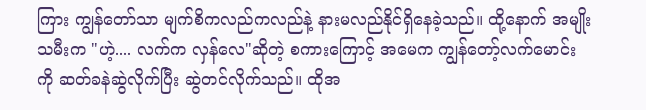ကြား ကျွန်တော်သာ မျက်စိကလည်ကလည်နဲ့ နားမလည်နိုင်ရှိနေခဲ့သည်။ ထို့နောက် အမျိုးသမီးက "ဟဲ့.... လက်က လှန်လေ"ဆိုတဲ့ စကားကြောင့် အမေက ကျွန်တော့်လက်မောင်းကို ဆတ်ခနဲဆွဲလိုက်ပြီး ဆွဲတင်လိုက်သည်။ ထိုအ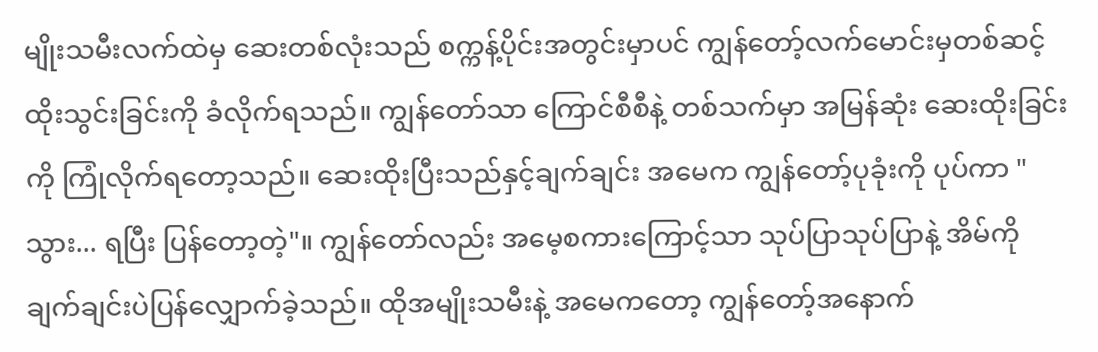မျိုးသမီးလက်ထဲမှ ဆေးတစ်လုံးသည် စက္ကန့်ပိုင်းအတွင်းမှာပင် ကျွန်တော့်လက်မောင်းမှတစ်ဆင့် ထိုးသွင်းခြင်းကို ခံလိုက်ရသည်။ ကျွန်တော်သာ ကြောင်စီစီနဲ့ တစ်သက်မှာ အမြန်ဆုံး ဆေးထိုးခြင်းကို ကြုံလိုက်ရတော့သည်။ ဆေးထိုးပြီးသည်နှင့်ချက်ချင်း အမေက ကျွန်တော့်ပုခုံးကို ပုပ်ကာ "သွား... ရပြီး ပြန်တော့တဲ့"။ ကျွန်တော်လည်း အမေ့စကားကြောင့်သာ သုပ်ပြာသုပ်ပြာနဲ့ အိမ်ကို ချက်ချင်းပဲပြန်လျှောက်ခဲ့သည်။ ထိုအမျိုးသမီးနဲ့ အမေကတော့ ကျွန်တော့်အနောက်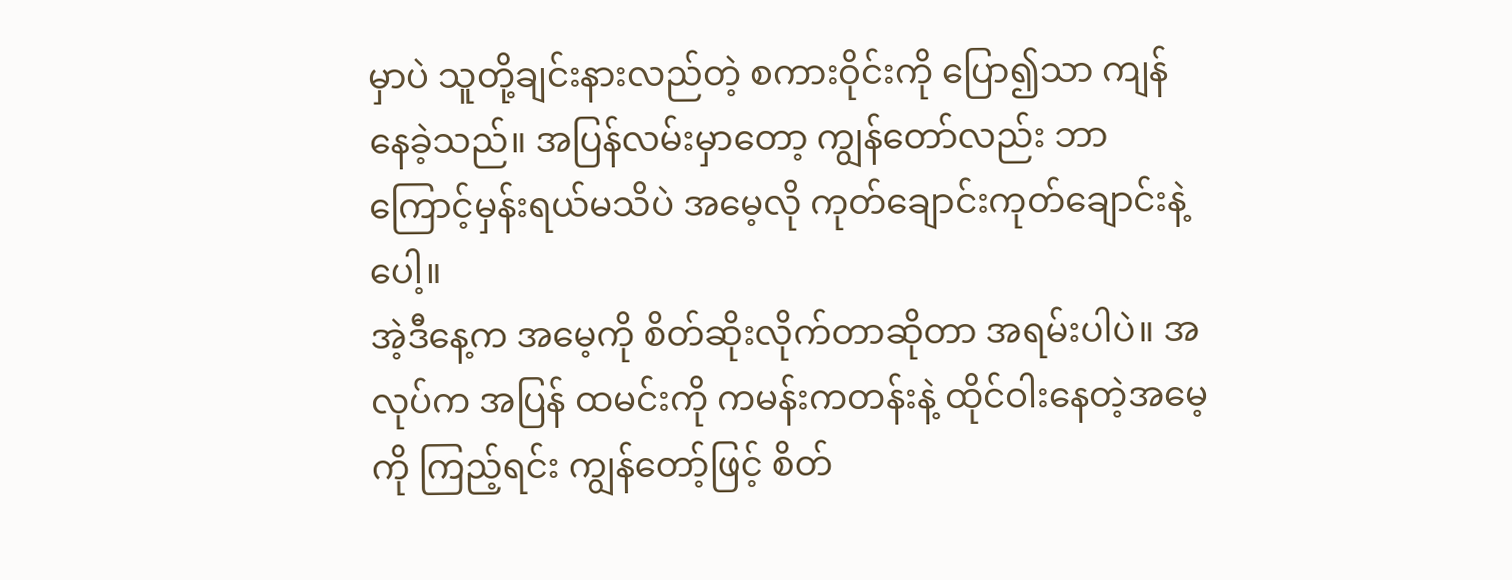မှာပဲ သူတို့ချင်းနားလည်တဲ့ စကားဝိုင်းကို ပြော၍သာ ကျန်နေခဲ့သည်။ အပြန်လမ်းမှာတော့ ကျွန်တော်လည်း ဘာကြောင့်မှန်းရယ်မသိပဲ အမေ့လို ကုတ်ချောင်းကုတ်ချောင်းနဲ့ပေါ့။
အဲ့ဒီနေ့က အမေ့ကို စိတ်ဆိုးလိုက်တာဆိုတာ အရမ်းပါပဲ။ အလုပ်က အပြန် ထမင်းကို ကမန်းကတန်းနဲ့ ထိုင်ဝါးနေတဲ့အမေ့ကို ကြည့်ရင်း ကျွန်တော့်ဖြင့် စိတ်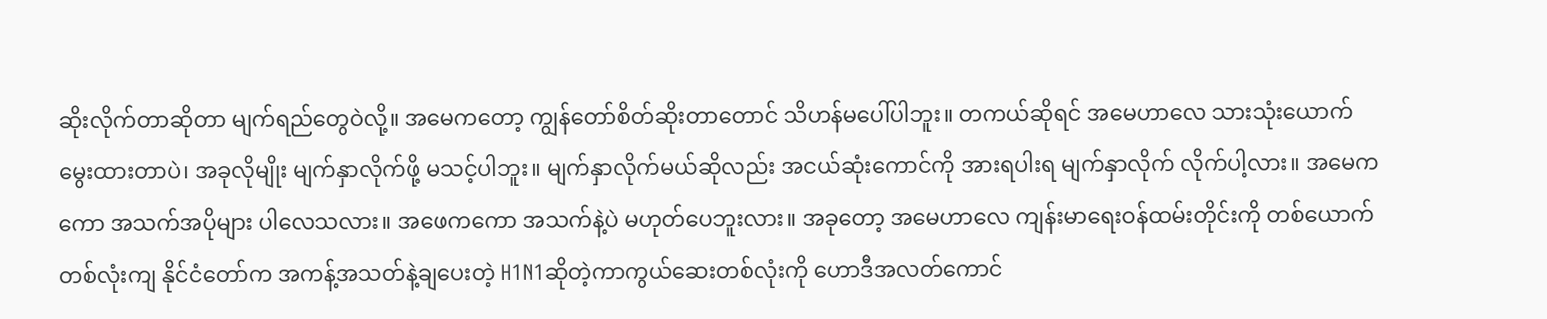ဆိုးလိုက်တာဆိုတာ မျက်ရည်တွေဝဲလို့။ အမေကတော့ ကျွန်တော်စိတ်ဆိုးတာတောင် သိဟန်မပေါ်ပါဘူး။ တကယ်ဆိုရင် အမေဟာလေ သားသုံးယောက်မွေးထားတာပဲ၊ အခုလိုမျိုး မျက်နှာလိုက်ဖို့ မသင့်ပါဘူး။ မျက်နှာလိုက်မယ်ဆိုလည်း အငယ်ဆုံးကောင်ကို အားရပါးရ မျက်နှာလိုက် လိုက်ပါ့လား။ အမေကကော အသက်အပိုများ ပါလေသလား။ အဖေကကော အသက်နဲ့ပဲ မဟုတ်ပေဘူးလား။ အခုတော့ အမေဟာလေ ကျန်းမာရေးဝန်ထမ်းတိုင်းကို တစ်ယောက်တစ်လုံးကျ နိုင်ငံတော်က အကန့်အသတ်နဲ့ချပေးတဲ့ H1N1ဆိုတဲ့ကာကွယ်ဆေးတစ်လုံးကို ဟောဒီအလတ်ကောင်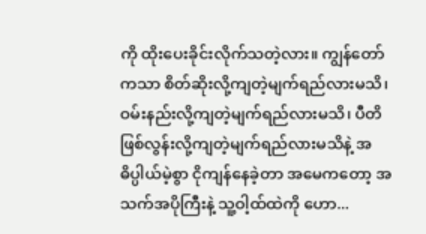ကို ထိုးပေးခိုင်းလိုက်သတဲ့လား။ ကျွန်တော်ကသာ စိတ်ဆိုးလို့ကျတဲ့မျက်ရည်လားမသိ၊ ဝမ်းနည်းလို့ကျတဲ့မျက်ရည်လားမသိ၊ ပီတိဖြစ်လွန်းလို့ကျတဲ့မျက်ရည်လားမသိနဲ့ အဓိပ္ပါယ်မဲ့စွာ ငိုကျန်နေခဲ့တာ အမေကတော့ အသက်အပိုကြီးနဲ့ သူ့ဝါ့ထ်ထဲကို ဟော...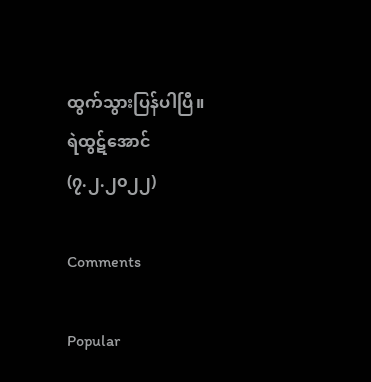ထွက်သွားပြန်ပါပြီ။
ရဲထွဋ်အောင်
(၇.၂.၂၀၂၂)

Comments

Popular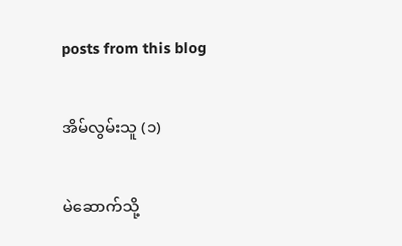posts from this blog

အိမ်လွမ်းသူ (၁)

မဲဆောက်သို့